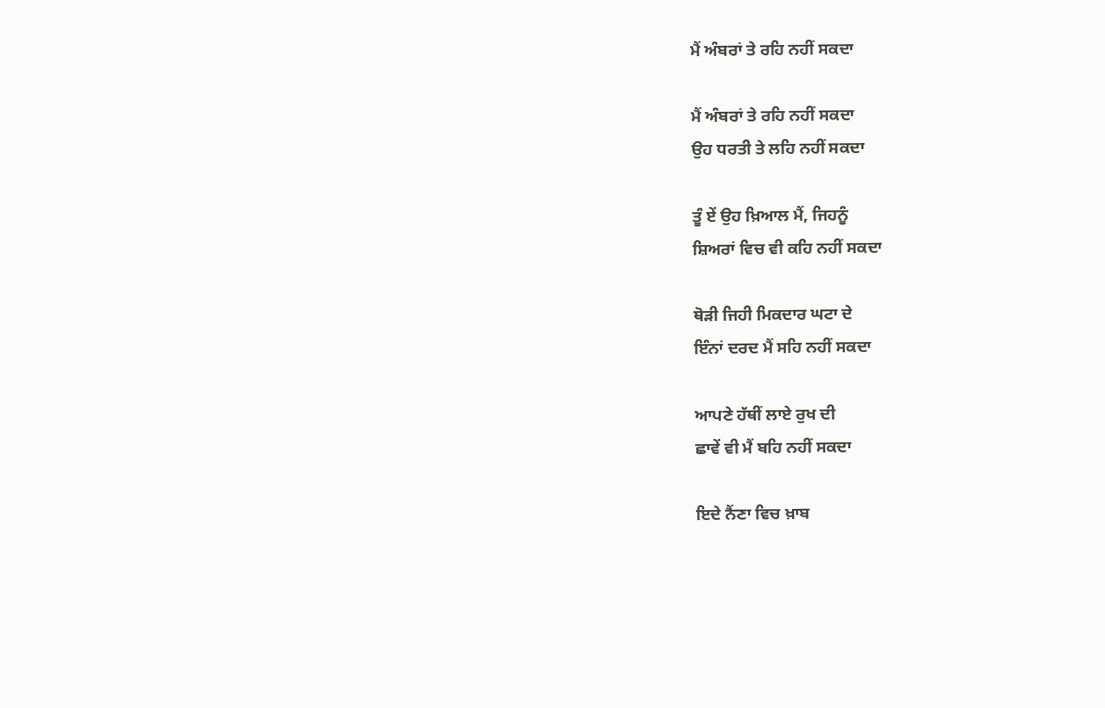ਮੈਂ ਅੰਬਰਾਂ ਤੇ ਰਹਿ ਨਹੀਂ ਸਕਦਾ

ਮੈਂ ਅੰਬਰਾਂ ਤੇ ਰਹਿ ਨਹੀਂ ਸਕਦਾ
ਉਹ ਧਰਤੀ ਤੇ ਲਹਿ ਨਹੀਂ ਸਕਦਾ

ਤੂੰ ਏਂ ਉਹ ਖ਼ਿਆਲ ਮੈਂ, ਜਿਹਨੂੰ
ਸ਼ਿਅਰਾਂ ਵਿਚ ਵੀ ਕਹਿ ਨਹੀਂ ਸਕਦਾ

ਥੋੜੀ ਜਿਹੀ ਮਿਕਦਾਰ ਘਟਾ ਦੇ
ਇੰਨਾਂ ਦਰਦ ਮੈਂ ਸਹਿ ਨਹੀਂ ਸਕਦਾ

ਆਪਣੇ ਹੱਥੀਂ ਲਾਏ ਰੁਖ ਦੀ
ਛਾਵੇਂ ਵੀ ਮੈਂ ਬਹਿ ਨਹੀਂ ਸਕਦਾ

ਇਦੇ ਨੈਂਣਾ ਵਿਚ ਖ਼ਾਬ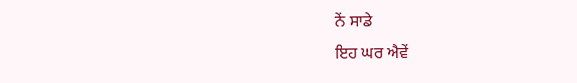ਨੇਂ ਸਾਡੇ
ਇਹ ਘਰ ਐਵੇਂ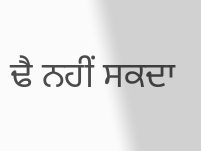ਢੈ ਨਹੀਂ ਸਕਦਾ